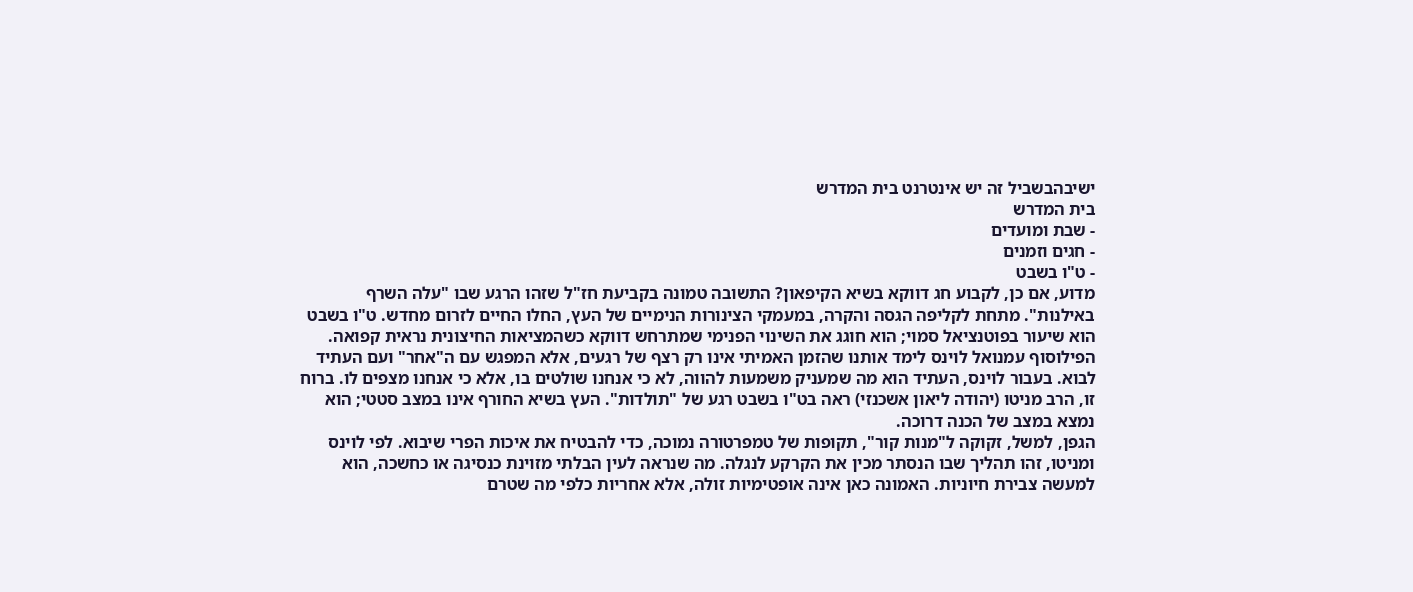ישיבהבשביל זה יש אינטרנט בית המדרש
בית המדרש
- שבת ומועדים
- חגים וזמנים
- ט"ו בשבט
מדוע, אם כן, לקבוע חג דווקא בשיא הקיפאון? התשובה טמונה בקביעת חז"ל שזהו הרגע שבו "עלה השרף באילנות". מתחת לקליפה הגסה והקרה, במעמקי הצינורות הנימיים של העץ, החלו החיים לזרום מחדש. ט"ו בשבט הוא שיעור בפוטנציאל סמוי; הוא חוגג את השינוי הפנימי שמתרחש דווקא כשהמציאות החיצונית נראית קפואה.
הפילוסוף עמנואל לוינס לימד אותנו שהזמן האמיתי אינו רק רצף של רגעים, אלא המפגש עם ה"אחר" ועם העתיד לבוא. בעבור לוינס, העתיד הוא מה שמעניק משמעות להווה, לא כי אנחנו שולטים בו, אלא כי אנחנו מצפים לו. ברוח זו, הרב מניטו (יהודה ליאון אשכנזי) ראה בט"ו בשבט רגע של "תולדות". העץ בשיא החורף אינו במצב סטטי; הוא נמצא במצב של הכנה דרוכה.
הגפן, למשל, זקוקה ל"מנות קור", תקופות של טמפרטורה נמוכה, כדי להבטיח את איכות הפרי שיבוא. לפי לוינס ומניטו, זהו תהליך שבו הנסתר מכין את הקרקע לנגלה. מה שנראה לעין הבלתי מזוינת כנסיגה או כחשכה, הוא למעשה צבירת חיוניות. האמונה כאן אינה אופטימיות זולה, אלא אחריות כלפי מה שטרם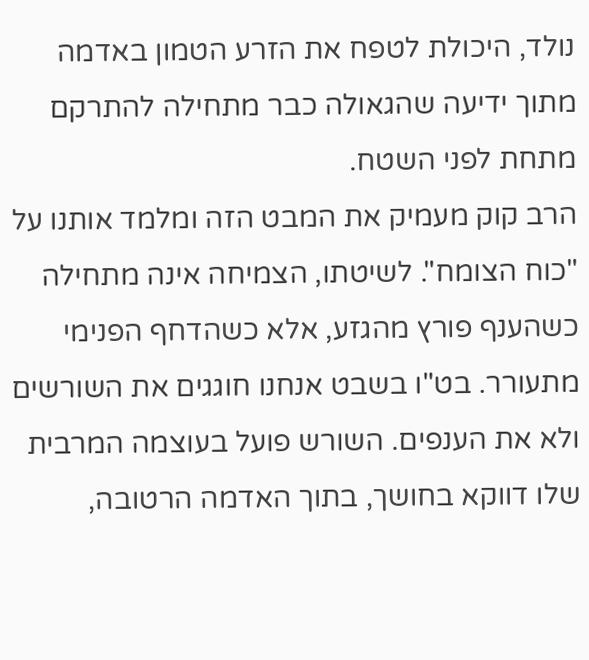נולד, היכולת לטפח את הזרע הטמון באדמה מתוך ידיעה שהגאולה כבר מתחילה להתרקם מתחת לפני השטח.
הרב קוק מעמיק את המבט הזה ומלמד אותנו על "כוח הצומח". לשיטתו, הצמיחה אינה מתחילה כשהענף פורץ מהגזע, אלא כשהדחף הפנימי מתעורר. בט"ו בשבט אנחנו חוגגים את השורשים ולא את הענפים. השורש פועל בעוצמה המרבית שלו דווקא בחושך, בתוך האדמה הרטובה,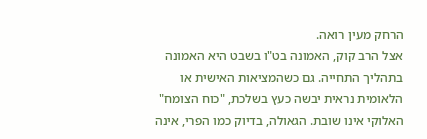הרחק מעין רואה.
אצל הרב קוק, האמונה בט"ו בשבט היא האמונה בתהליך התחייה. גם כשהמציאות האישית או הלאומית נראית יבשה כעץ בשלכת, "כוח הצומח" האלוקי אינו שובת. הגאולה, בדיוק כמו הפרי, אינה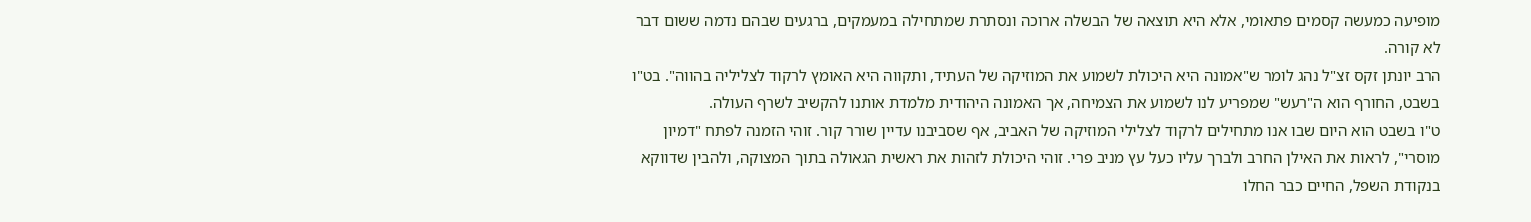מופיעה כמעשה קסמים פתאומי, אלא היא תוצאה של הבשלה ארוכה ונסתרת שמתחילה במעמקים, ברגעים שבהם נדמה ששום דבר לא קורה.
הרב יונתן זקס זצ"ל נהג לומר ש"אמונה היא היכולת לשמוע את המוזיקה של העתיד, ותקווה היא האומץ לרקוד לצליליה בהווה". בט"ו בשבט, החורף הוא ה"רעש" שמפריע לנו לשמוע את הצמיחה, אך האמונה היהודית מלמדת אותנו להקשיב לשרף העולה.
ט"ו בשבט הוא היום שבו אנו מתחילים לרקוד לצלילי המוזיקה של האביב, אף שסביבנו עדיין שורר קור. זוהי הזמנה לפתח "דמיון מוסרי", לראות את האילן החרב ולברך עליו כעל עץ מניב פרי. זוהי היכולת לזהות את ראשית הגאולה בתוך המצוקה, ולהבין שדווקא בנקודת השפל, החיים כבר החלו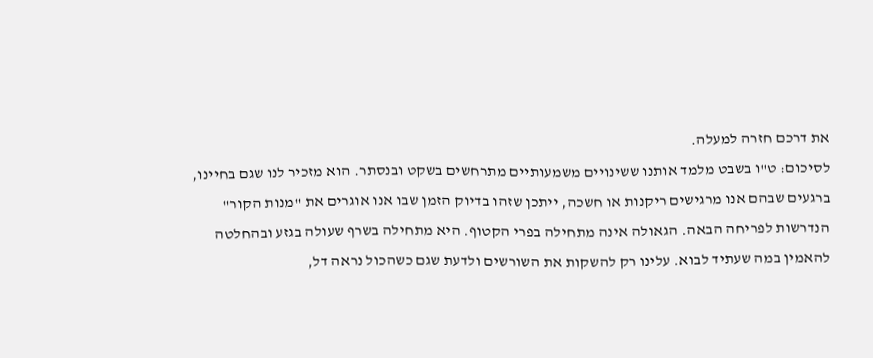את דרכם חזרה למעלה.
לסיכום: ט"ו בשבט מלמד אותנו ששינויים משמעותיים מתרחשים בשקט ובנסתר. הוא מזכיר לנו שגם בחיינו, ברגעים שבהם אנו מרגישים ריקנות או חשכה, ייתכן שזהו בדיוק הזמן שבו אנו אוגרים את "מנות הקור" הנדרשות לפריחה הבאה. הגאולה אינה מתחילה בפרי הקטוף. היא מתחילה בשרף שעולה בגזע ובהחלטה להאמין במה שעתיד לבוא. עלינו רק להשקות את השורשים ולדעת שגם כשהכול נראה דל,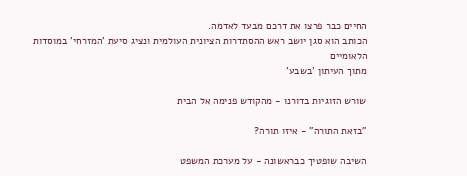החיים כבר פרצו את דרכם מבעד לאדמה.
הכותב הוא סגן יושב ראש ההסתדרות הציונית העולמית ונציג סיעת 'המזרחי' במוסדות הלאומיים
מתוך העיתון 'בשבע'

שורש הזוגיות בדורנו - מהקודש פנימה אל הבית

"בזאת התורה" - איזו תורה?

השיבה שופטיך כבראשונה - על מערכת המשפט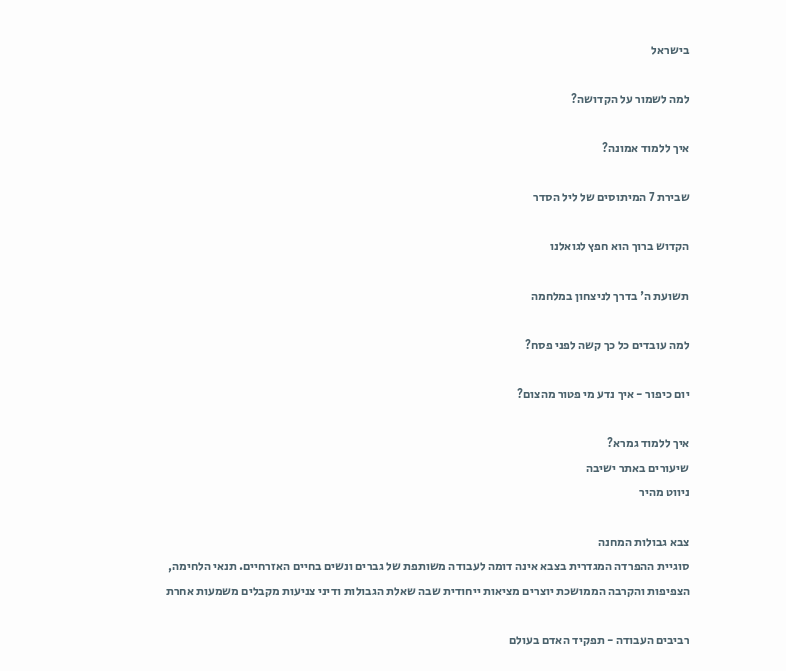בישראל

למה לשמור על הקדושה?

איך ללמוד אמונה?

שבירת 7 המיתוסים של ליל הסדר

הקדוש ברוך הוא חפץ לגואלנו

תשועת ה' בדרך לניצחון במלחמה

למה עובדים כל כך קשה לפני פסח?

יום כיפור - איך נדע מי פטור מהצום?

איך ללמוד גמרא?
שיעורים באתר ישיבה
ניווט מהיר

צבא גבולות המחנה
סוגיית ההפרדה המגדרית בצבא אינה דומה לעבודה משותפת של גברים ונשים בחיים האזרחיים. תנאי הלחימה, הצפיפות והקרבה הממושכת יוצרים מציאות ייחודית שבה שאלת הגבולות ודיני צניעות מקבלים משמעות אחרת

רביבים העבודה - תפקיד האדם בעולם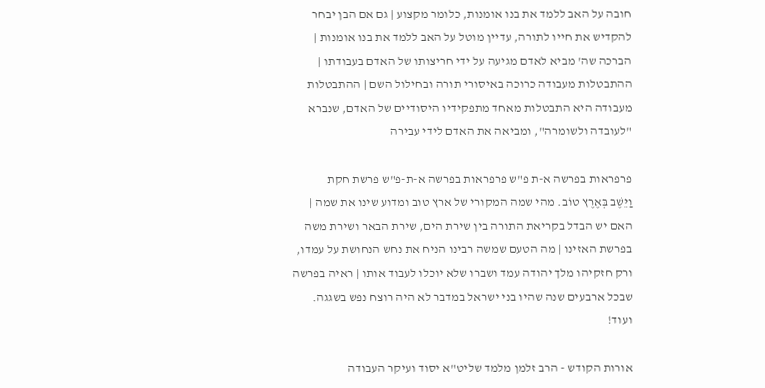חובה על האב ללמד את בנו אומנות, כלומר מקצוע | גם אם הבן יבחר להקדיש את חייו לתורה, עדיין מוטל על האב ללמד את בנו אומנות | הברכה שה' מביא לאדם מגיעה על ידי חריצותו של האדם בעבודתו | ההתבטלות מעבודה כרוכה באיסורי תורה ובחילול השם | ההתבטלות מעבודה היא התבטלות מאחד מתפקידיו היסודיים של האדם, שנברא "לעובדה ולשומרה", ומביאה את האדם לידי עבירה

פרפראות בפרשה א-ת פ"ש פרפראות בפרשה א-ת-פ"ש פרשת חקת
וַיֵּשֶׁב בְּאֶרֶץ טוֹב. מהי שמה המקורי של ארץ טוב ומדוע שינו את שמה | האם יש הבדל בקריאת התורה בין שירת הים, שירת הבאר ושירת משה בפרשת האזינו | מה הטעם שמשה רבינו הניח את נחש הנחושת על עמדו, ורק חזקיהו מלך יהודה עמד ושברו שלא יוכלו לעבוד אותו | ראיה בפרשה שבכל ארבעים שנה שהיו בני ישראל במדבר לא היה רוצח נפש בשגגה. ועוד!

אורות הקודש - הרב זלמן מלמד שליט"א יסוד ועיקר העבודה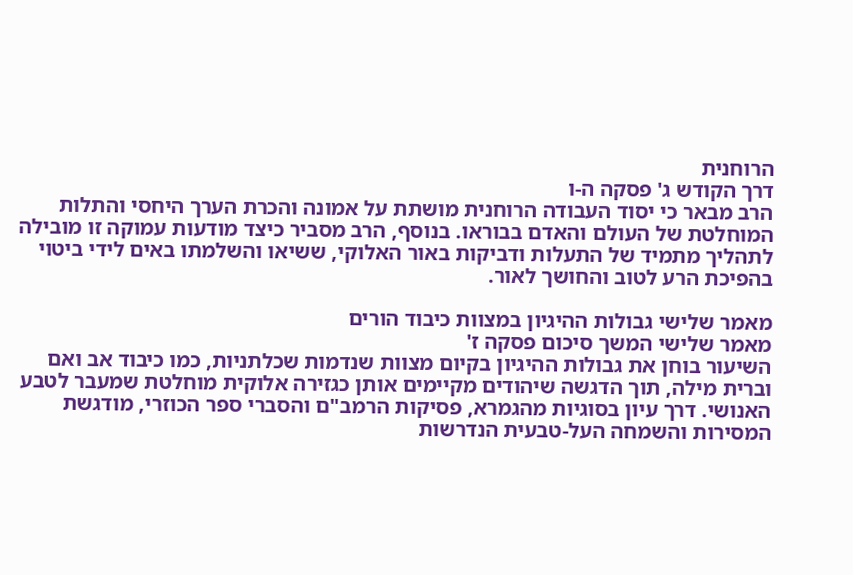הרוחנית
דרך הקודש ג' פסקה ה-ו
הרב מבאר כי יסוד העבודה הרוחנית מושתת על אמונה והכרת הערך היחסי והתלות המוחלטת של העולם והאדם בבוראו. בנוסף, הרב מסביר כיצד מודעות עמוקה זו מובילה לתהליך מתמיד של התעלות ודביקות באור האלוקי, ששיאו והשלמתו באים לידי ביטוי בהפיכת הרע לטוב והחושך לאור.

מאמר שלישי גבולות ההיגיון במצוות כיבוד הורים
מאמר שלישי המשך סיכום פסקה ז'
השיעור בוחן את גבולות ההיגיון בקיום מצוות שנדמות שכלתניות, כמו כיבוד אב ואם וברית מילה, תוך הדגשה שיהודים מקיימים אותן כגזירה אלוקית מוחלטת שמעבר לטבע האנושי. דרך עיון בסוגיות מהגמרא, פסיקות הרמב"ם והסברי ספר הכוזרי, מודגשת המסירות והשמחה העל-טבעית הנדרשות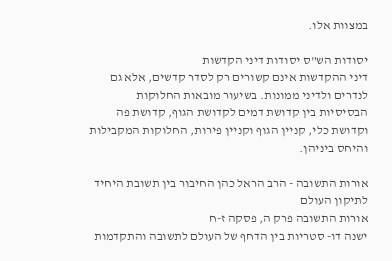במצוות אלו.

יסודות הש"ס יסודות דיני הקדשות
דיני ההקדשות אינם קשורים רק לסדר קדשים, אלא גם לנדרים ולדיני ממונות. בשיעור מובאות החלוקות הבסיסיות בין קדושת דמים לקדושת הגוף, קדושת פה וקדושת כלי, קניין הגוף וקניין פירות, החלוקות המקבילות והיחס ביניהן.

אורות התשובה - הרב הראל כהן החיבור בין תשובת היחיד לתיקון העולם
אורות התשובה פרק ה, פסקה ז-ח
ישנה דו- סטריות בין הדחף של העולם לתשובה והתקדמות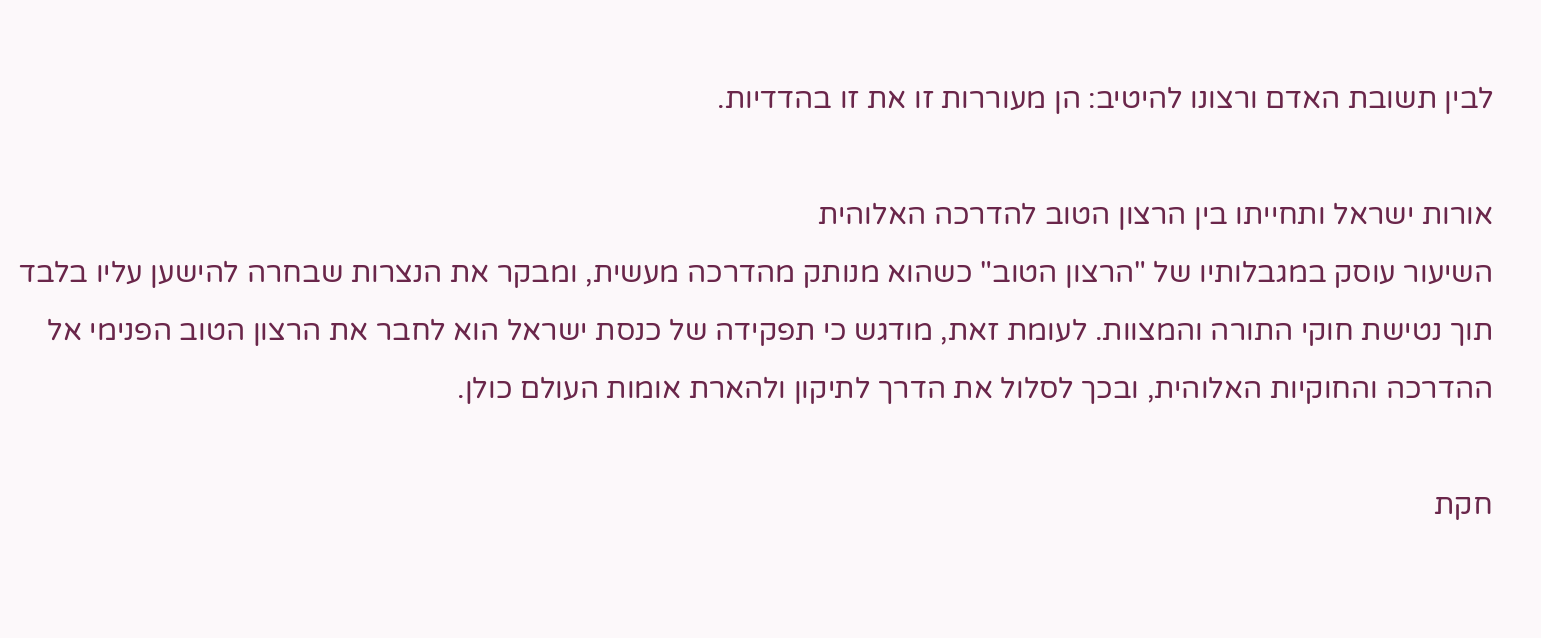לבין תשובת האדם ורצונו להיטיב: הן מעוררות זו את זו בהדדיות.

אורות ישראל ותחייתו בין הרצון הטוב להדרכה האלוהית
השיעור עוסק במגבלותיו של "הרצון הטוב" כשהוא מנותק מהדרכה מעשית, ומבקר את הנצרות שבחרה להישען עליו בלבד תוך נטישת חוקי התורה והמצוות. לעומת זאת, מודגש כי תפקידה של כנסת ישראל הוא לחבר את הרצון הטוב הפנימי אל ההדרכה והחוקיות האלוהית, ובכך לסלול את הדרך לתיקון ולהארת אומות העולם כולן.

חקת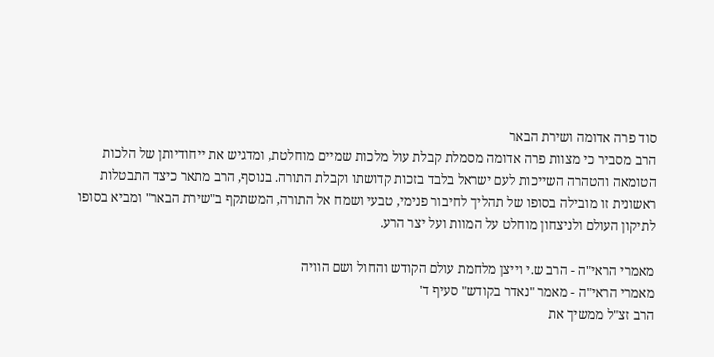סוד פרה אדומה ושירת הבאר
הרב מסביר כי מצוות פרה אדומה מסמלת קבלת עול מלכות שמיים מוחלטת, ומדגיש את ייחודיותן של הלכות הטומאה והטהרה השייכות לעם ישראל בלבד בזכות קדושתו וקבלת התורה. בנוסף, הרב מתאר כיצד התבטלות ראשונית זו מובילה בסופו של תהליך לחיבור פנימי, טבעי ושמח אל התורה, המשתקף ב"שירת הבאר" ומביא בסופו לתיקון העולם ולניצחון מוחלט על המוות ועל יצר הרע.

מאמרי הראי"ה - הרב ש.י וייצן מלחמת עולם הקודש והחול ושם הוויה
מאמרי הראי"ה - מאמר "נאדר בקודש" סעיף ד'
הרב זצ"ל ממשיך את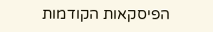הפיסקאות הקודמות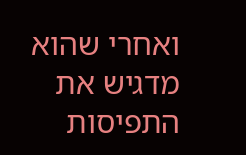ואחרי שהוא מדגיש את התפיסות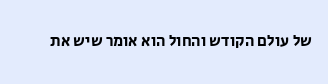של עולם הקודש והחול הוא אומר שיש את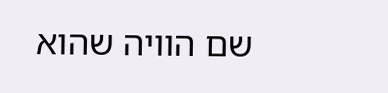שם הוויה שהוא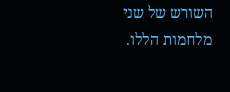השורש של שני מלחמות הללו.